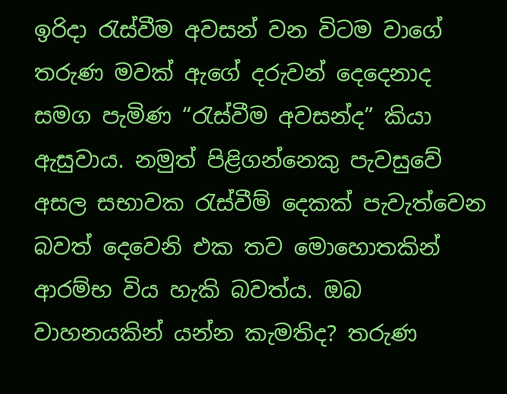ඉරිදා රැස්වීම අවසන් වන විටම වාගේ තරුණ මවක් ඇගේ දරුවන් දෙදෙනාද සමග පැමිණ “රැස්වීම අවසන්ද” කියා ඇසුවාය. නමුත් පිළිගන්නෙකු පැවසුවේ අසල සභාවක රැස්වීම් දෙකක් පැවැත්වෙන බවත් දෙවෙනි එක තව මොහොතකින් ආරම්භ විය හැකි බවත්ය. ඔබ වාහනයකින් යන්න කැමතිද? තරුණ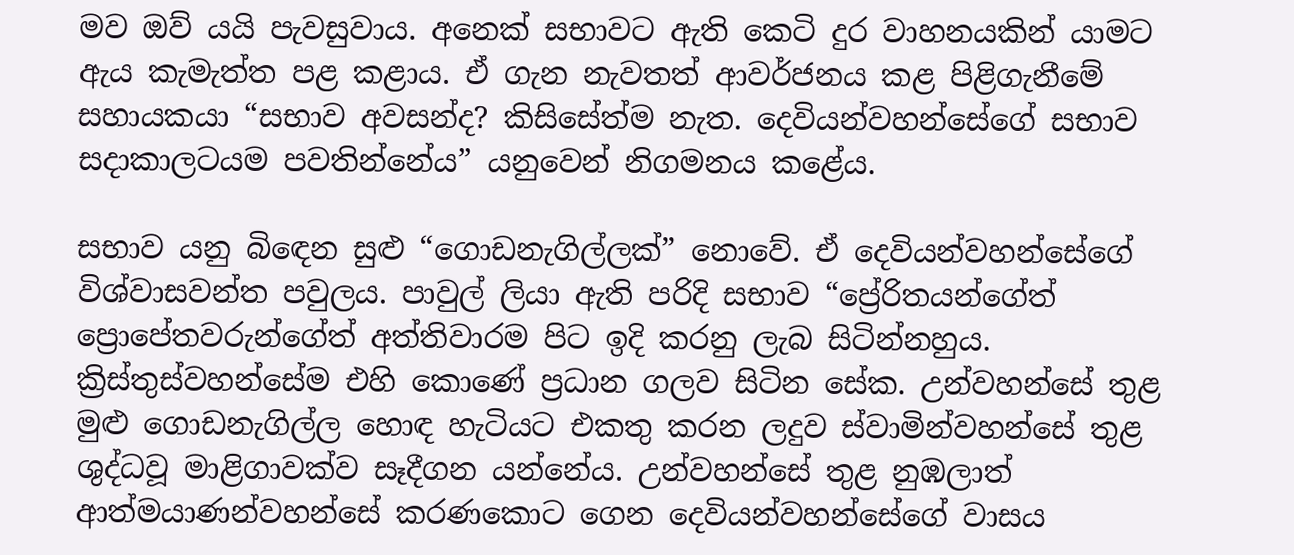මව ඔව් යයි පැවසුවාය. අනෙක් සභාවට ඇති කෙටි දුර වාහනයකින් යාමට ඇය කැමැත්ත පළ කළාය. ඒ ගැන නැවතත් ආවර්ජනය කළ පිළිගැනීමේ සහායකයා “සභාව අවසන්ද? කිසිසේත්ම නැත. දෙවියන්වහන්සේගේ සභාව සදාකාලටයම පවතින්නේය” යනුවෙන් නිගමනය කළේය.

සභාව යනු බිඳෙන සුළු “ගොඩනැගිල්ලක්” නොවේ. ඒ දෙවියන්වහන්සේගේ විශ්වාසවන්ත පවුලය. පාවුල් ලියා ඇති පරිදි සභාව “ප්‍රේරිතයන්ගේත් ප්‍රොපේතවරුන්ගේත් අත්තිවාරම පිට ඉදි කරනු ලැබ සිටින්නහුය. ක්‍රිස්තුස්වහන්සේම එහි කොණේ ප්‍රධාන ගලව සිටින සේක. උන්වහන්සේ තුළ මුළු ගොඩනැගිල්ල හොඳ හැටියට එකතු කරන ලදුව ස්වාමින්වහන්සේ තුළ ශුද්ධවූ මාළිගාවක්ව සෑදීගන යන්නේය. උන්වහන්සේ තුළ නුඹලාත් ආත්මයාණන්වහන්සේ කරණකොට ගෙන දෙවියන්වහන්සේගේ වාසය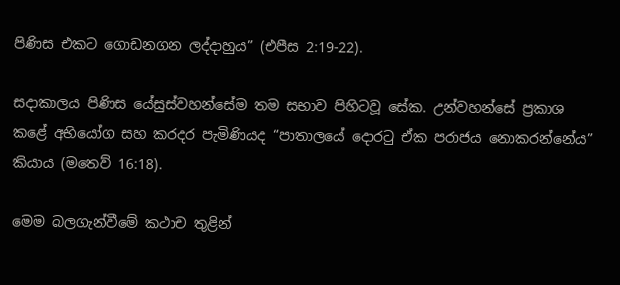පිණිස එකට ගොඩනගන ලද්දාහුය” (එපීස 2:19-22).

සදාකාලය පිණිස යේසුස්වහන්සේම තම සභාව පිහිටවූ සේක. උන්වහන්සේ ප්‍රකාශ කළේ අභියෝග සහ කරදර පැමිණියද “පාතාලයේ දොරටු ඒක පරාජය නොකරන්නේය” කියාය (මතෙව් 16:18).

මෙම බලගැන්වීමේ කථාච තුළින්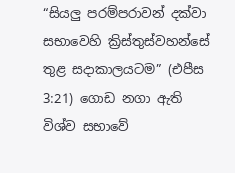“සියලු පරම්පරාවන් දක්වා සභාවෙහි ක්‍රිස්තුස්වහන්සේ තුළ සදාකාලයටම” (එපීස 3:21) ගොඩ නගා ඇති විශ්ව සභාවේ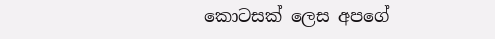කොටසක් ලෙස අපගේ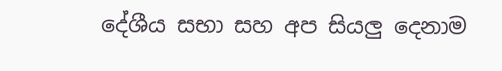දේශීය සභා සහ අප සියලු දෙනාම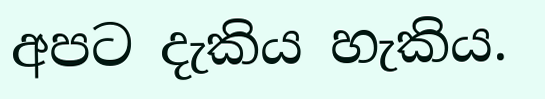අපට දැකිය හැකිය.